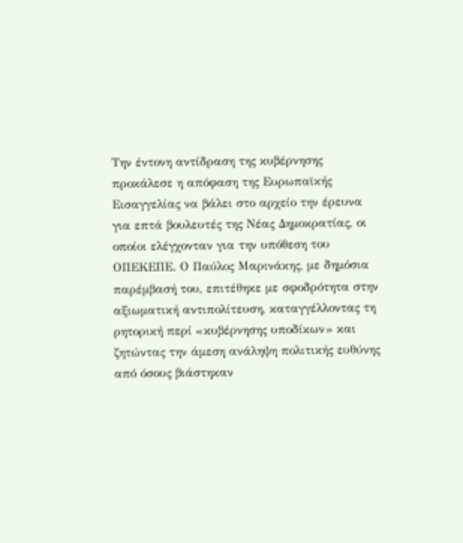Την έντονη αντίδραση της κυβέρνησης προκάλεσε η απόφαση της Ευρωπαϊκής Εισαγγελίας να βάλει στο αρχείο την έρευνα για επτά βουλευτές της Νέας Δημοκρατίας, οι οποίοι ελέγχονταν για την υπόθεση του ΟΠΕΚΕΠΕ. Ο Παύλος Μαρινάκης, με δημόσια παρέμβασή του, επιτέθηκε με σφοδρότητα στην αξιωματική αντιπολίτευση, καταγγέλλοντας τη ρητορική περί «κυβέρνησης υποδίκων» και ζητώντας την άμεση ανάληψη πολιτικής ευθύνης από όσους βιάστηκαν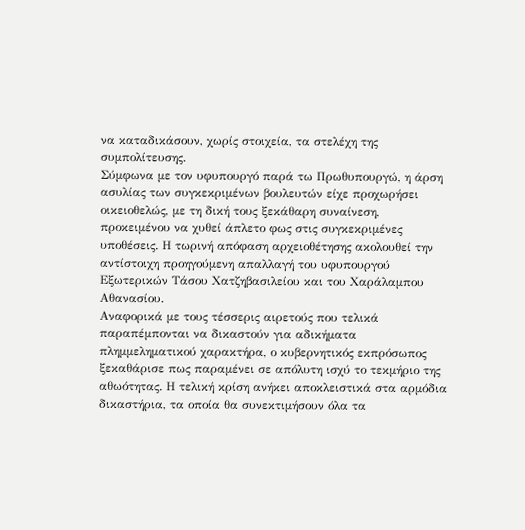να καταδικάσουν, χωρίς στοιχεία, τα στελέχη της συμπολίτευσης.
Σύμφωνα με τον υφυπουργό παρά τω Πρωθυπουργώ, η άρση ασυλίας των συγκεκριμένων βουλευτών είχε προχωρήσει οικειοθελώς, με τη δική τους ξεκάθαρη συναίνεση, προκειμένου να χυθεί άπλετο φως στις συγκεκριμένες υποθέσεις. Η τωρινή απόφαση αρχειοθέτησης ακολουθεί την αντίστοιχη προηγούμενη απαλλαγή του υφυπουργού Εξωτερικών Τάσου Χατζηβασιλείου και του Χαράλαμπου Αθανασίου.
Αναφορικά με τους τέσσερις αιρετούς που τελικά παραπέμπονται να δικαστούν για αδικήματα πλημμεληματικού χαρακτήρα, ο κυβερνητικός εκπρόσωπος ξεκαθάρισε πως παραμένει σε απόλυτη ισχύ το τεκμήριο της αθωότητας. Η τελική κρίση ανήκει αποκλειστικά στα αρμόδια δικαστήρια, τα οποία θα συνεκτιμήσουν όλα τα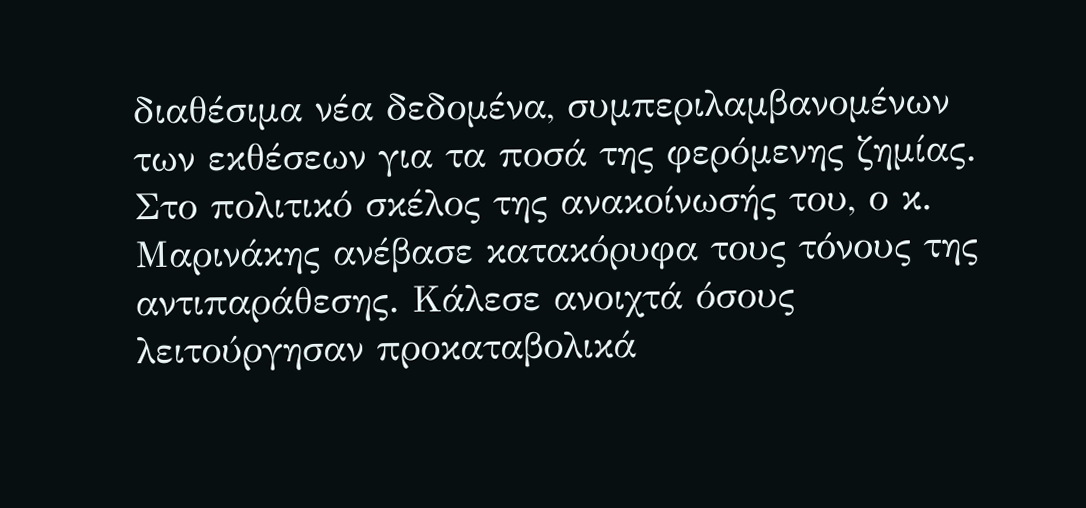διαθέσιμα νέα δεδομένα, συμπεριλαμβανομένων των εκθέσεων για τα ποσά της φερόμενης ζημίας.
Στο πολιτικό σκέλος της ανακοίνωσής του, ο κ. Μαρινάκης ανέβασε κατακόρυφα τους τόνους της αντιπαράθεσης. Κάλεσε ανοιχτά όσους λειτούργησαν προκαταβολικά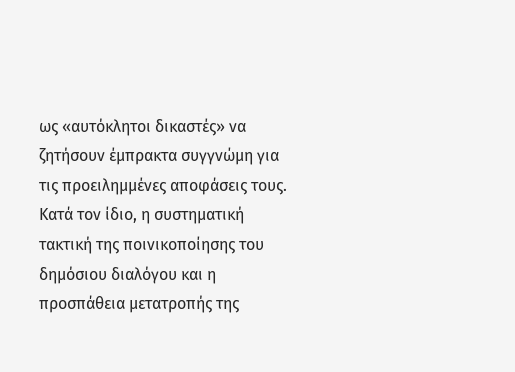ως «αυτόκλητοι δικαστές» να ζητήσουν έμπρακτα συγγνώμη για τις προειλημμένες αποφάσεις τους. Κατά τον ίδιο, η συστηματική τακτική της ποινικοποίησης του δημόσιου διαλόγου και η προσπάθεια μετατροπής της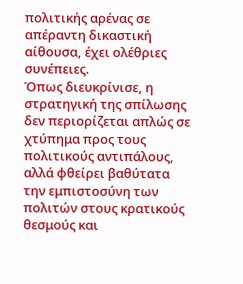πολιτικής αρένας σε απέραντη δικαστική αίθουσα, έχει ολέθριες συνέπειες.
Όπως διευκρίνισε, η στρατηγική της σπίλωσης δεν περιορίζεται απλώς σε χτύπημα προς τους πολιτικούς αντιπάλους, αλλά φθείρει βαθύτατα την εμπιστοσύνη των πολιτών στους κρατικούς θεσμούς και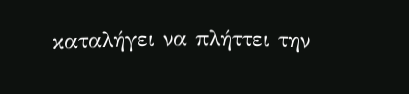καταλήγει να πλήττει την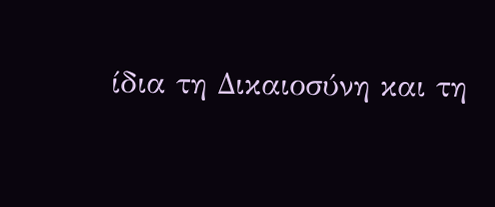ίδια τη Δικαιοσύνη και τη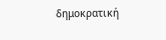δημοκρατική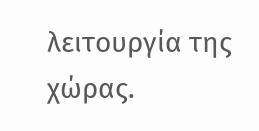λειτουργία της χώρας.